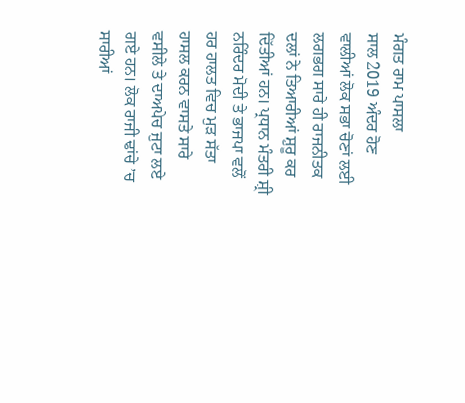ਮੰਗਤ ਰਾਮ ਪਾਸਲਾ
ਸਾਲ 2019 ਅੰਦਰ ਹੋਣ ਵਾਲੀਆਂ ਲੋਕ ਸਭਾ ਚੋਣਾਂ ਲਈ ਲਗਭਗ ਸਾਰੇ ਹੀ ਰਾਜਨੀਤਕ ਦਲਾਂ ਨੇ ਤਿਆਰੀਆਂ ਸ਼ੁਰੂ ਕਰ ਦਿੱਤੀਆਂ ਹਨ। ਪ੍ਰਧਾਨ ਮੰਤਰੀ ਸ਼੍ਰੀ ਨਰਿੰਦਰ ਮੋਦੀ ਤੇ ਭਾਜਪਾ ਵਲੋਂ ਹਰ ਹਾਲਤ ਵਿਚ ਮੁੜ ਸੱਤਾ ਹਾਸਲ ਕਰਨ ਵਾਸਤੇ ਸਾਰੇ ਵਸੀਲੇ ਤੇ ਦਾਅਪੇਚ ਜੁਟਾ ਲਏ ਗਏ ਹਨ। ਲੋਕ ਰਾਜੀ ਢਾਂਚੇ ’ਚ ਸਾਰੀਆਂ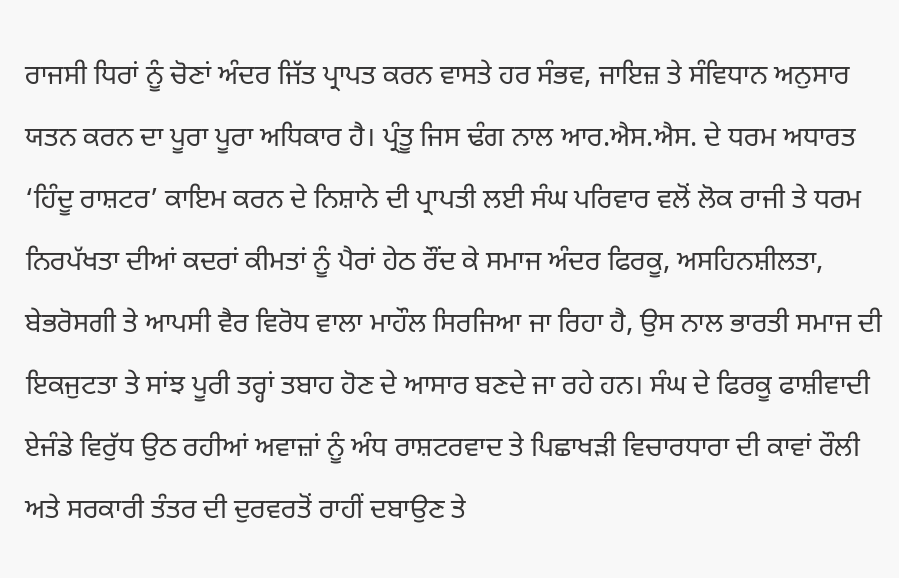ਰਾਜਸੀ ਧਿਰਾਂ ਨੂੰ ਚੋਣਾਂ ਅੰਦਰ ਜਿੱਤ ਪ੍ਰਾਪਤ ਕਰਨ ਵਾਸਤੇ ਹਰ ਸੰਭਵ, ਜਾਇਜ਼ ਤੇ ਸੰਵਿਧਾਨ ਅਨੁਸਾਰ ਯਤਨ ਕਰਨ ਦਾ ਪੂਰਾ ਪੂਰਾ ਅਧਿਕਾਰ ਹੈ। ਪ੍ਰੰਤੂ ਜਿਸ ਢੰਗ ਨਾਲ ਆਰ.ਐਸ.ਐਸ. ਦੇ ਧਰਮ ਅਧਾਰਤ ‘ਹਿੰਦੂ ਰਾਸ਼ਟਰ’ ਕਾਇਮ ਕਰਨ ਦੇ ਨਿਸ਼ਾਨੇ ਦੀ ਪ੍ਰਾਪਤੀ ਲਈ ਸੰਘ ਪਰਿਵਾਰ ਵਲੋਂ ਲੋਕ ਰਾਜੀ ਤੇ ਧਰਮ ਨਿਰਪੱਖਤਾ ਦੀਆਂ ਕਦਰਾਂ ਕੀਮਤਾਂ ਨੂੰ ਪੈਰਾਂ ਹੇਠ ਰੌਂਦ ਕੇ ਸਮਾਜ ਅੰਦਰ ਫਿਰਕੂ, ਅਸਹਿਨਸ਼ੀਲਤਾ, ਬੇਭਰੋਸਗੀ ਤੇ ਆਪਸੀ ਵੈਰ ਵਿਰੋਧ ਵਾਲਾ ਮਾਹੌਲ ਸਿਰਜਿਆ ਜਾ ਰਿਹਾ ਹੈ, ਉਸ ਨਾਲ ਭਾਰਤੀ ਸਮਾਜ ਦੀ ਇਕਜੁਟਤਾ ਤੇ ਸਾਂਝ ਪੂਰੀ ਤਰ੍ਹਾਂ ਤਬਾਹ ਹੋਣ ਦੇ ਆਸਾਰ ਬਣਦੇ ਜਾ ਰਹੇ ਹਨ। ਸੰਘ ਦੇ ਫਿਰਕੂ ਫਾਸ਼ੀਵਾਦੀ ਏਜੰਡੇ ਵਿਰੁੱਧ ਉਠ ਰਹੀਆਂ ਅਵਾਜ਼ਾਂ ਨੂੰ ਅੰਧ ਰਾਸ਼ਟਰਵਾਦ ਤੇ ਪਿਛਾਖੜੀ ਵਿਚਾਰਧਾਰਾ ਦੀ ਕਾਵਾਂ ਰੌਲੀ ਅਤੇ ਸਰਕਾਰੀ ਤੰਤਰ ਦੀ ਦੁਰਵਰਤੋਂ ਰਾਹੀਂ ਦਬਾਉਣ ਤੇ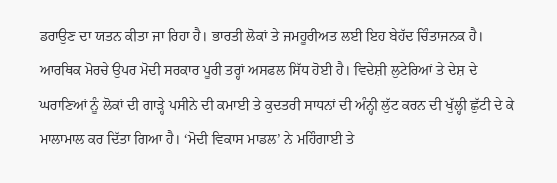ਡਰਾਉਣ ਦਾ ਯਤਨ ਕੀਤਾ ਜਾ ਰਿਹਾ ਹੈ। ਭਾਰਤੀ ਲੋਕਾਂ ਤੇ ਜਮਹੂਰੀਅਤ ਲਈ ਇਹ ਬੇਹੱਦ ਚਿੰਤਾਜਨਕ ਹੈ।
ਆਰਥਿਕ ਮੋਰਚੇ ਉਪਰ ਮੋਦੀ ਸਰਕਾਰ ਪੂਰੀ ਤਰ੍ਹਾਂ ਅਸਫਲ ਸਿੱਧ ਹੋਈ ਹੈ। ਵਿਦੇਸ਼ੀ ਲੁਟੇਰਿਆਂ ਤੇ ਦੇਸ਼ ਦੇ ਘਰਾਣਿਆਂ ਨੂੰ ਲੋਕਾਂ ਦੀ ਗਾੜ੍ਹੇ ਪਸੀਨੇ ਦੀ ਕਮਾਈ ਤੇ ਕੁਦਤਰੀ ਸਾਧਨਾਂ ਦੀ ਅੰਨ੍ਹੀ ਲੁੱਟ ਕਰਨ ਦੀ ਖੁੱਲ੍ਹੀ ਛੁੱਟੀ ਦੇ ਕੇ ਮਾਲਾਮਾਲ ਕਰ ਦਿੱਤਾ ਗਿਆ ਹੈ। ‘ਮੋਦੀ ਵਿਕਾਸ ਮਾਡਲ’ ਨੇ ਮਹਿੰਗਾਈ ਤੇ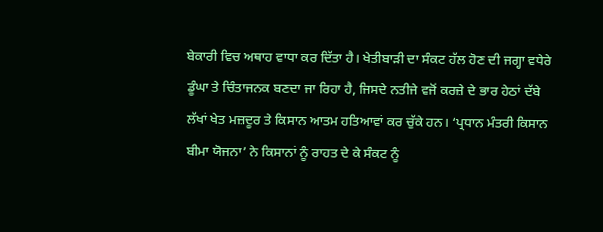ਬੇਕਾਰੀ ਵਿਚ ਅਥਾਹ ਵਾਧਾ ਕਰ ਦਿੱਤਾ ਹੈ। ਖੇਤੀਬਾੜੀ ਦਾ ਸੰਕਟ ਹੱਲ ਹੋਣ ਦੀ ਜਗ੍ਹਾ ਵਧੇਰੇ ਡੂੰਘਾ ਤੇ ਚਿੰਤਾਜਨਕ ਬਣਦਾ ਜਾ ਰਿਹਾ ਹੈ, ਜਿਸਦੇ ਨਤੀਜੇ ਵਜੋਂ ਕਰਜ਼ੇ ਦੇ ਭਾਰ ਹੇਠਾਂ ਦੱਬੇ ਲੱਖਾਂ ਖੇਤ ਮਜ਼ਦੂਰ ਤੇ ਕਿਸਾਨ ਆਤਮ ਹਤਿਆਵਾਂ ਕਰ ਚੁੱਕੇ ਹਨ। ‘ਪ੍ਰਧਾਨ ਮੰਤਰੀ ਕਿਸਾਨ ਬੀਮਾ ਯੋਜਨਾ’ ਨੇ ਕਿਸਾਨਾਂ ਨੂੰ ਰਾਹਤ ਦੇ ਕੇ ਸੰਕਟ ਨੂੰ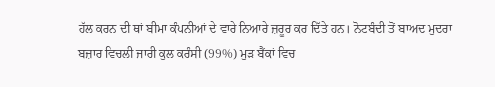ਹੱਲ ਕਰਨ ਦੀ ਥਾਂ ਬੀਮਾ ਕੰਪਨੀਆਂ ਦੇ ਵਾਰੇ ਨਿਆਰੇ ਜ਼ਰੂਰ ਕਰ ਦਿੱਤੇ ਹਨ। ਨੋਟਬੰਦੀ ਤੋਂ ਬਾਅਦ ਮੁਦਰਾ ਬਜ਼ਾਰ ਵਿਚਲੀ ਜਾਰੀ ਕੁਲ ਕਰੰਸੀ (99%) ਮੁੜ ਬੈਂਕਾਂ ਵਿਚ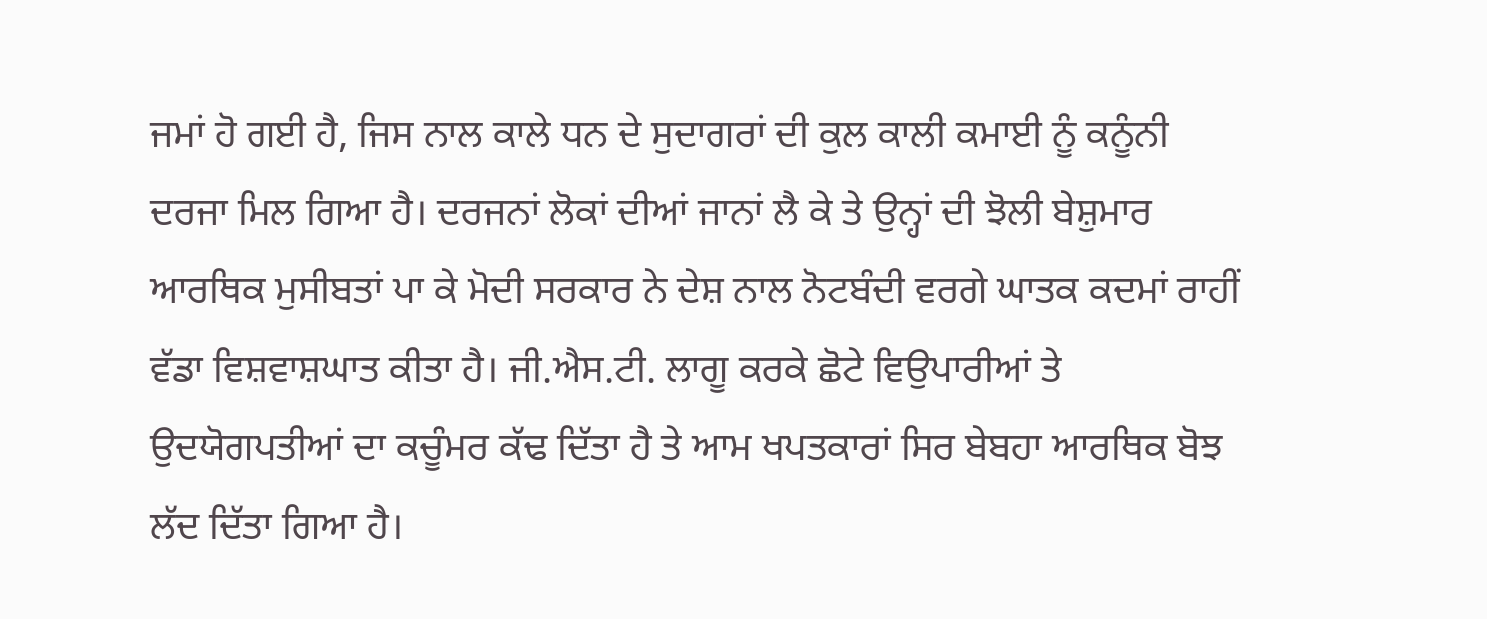ਜਮਾਂ ਹੋ ਗਈ ਹੈ, ਜਿਸ ਨਾਲ ਕਾਲੇ ਧਨ ਦੇ ਸੁਦਾਗਰਾਂ ਦੀ ਕੁਲ ਕਾਲੀ ਕਮਾਈ ਨੂੰ ਕਨੂੰਨੀ ਦਰਜਾ ਮਿਲ ਗਿਆ ਹੈ। ਦਰਜਨਾਂ ਲੋਕਾਂ ਦੀਆਂ ਜਾਨਾਂ ਲੈ ਕੇ ਤੇ ਉਨ੍ਹਾਂ ਦੀ ਝੋਲੀ ਬੇਸ਼ੁਮਾਰ ਆਰਥਿਕ ਮੁਸੀਬਤਾਂ ਪਾ ਕੇ ਮੋਦੀ ਸਰਕਾਰ ਨੇ ਦੇਸ਼ ਨਾਲ ਨੋਟਬੰਦੀ ਵਰਗੇ ਘਾਤਕ ਕਦਮਾਂ ਰਾਹੀਂ ਵੱਡਾ ਵਿਸ਼ਵਾਸ਼ਘਾਤ ਕੀਤਾ ਹੈ। ਜੀ.ਐਸ.ਟੀ. ਲਾਗੂ ਕਰਕੇ ਛੋਟੇ ਵਿਉਪਾਰੀਆਂ ਤੇ ਉਦਯੋਗਪਤੀਆਂ ਦਾ ਕਚੂੰਮਰ ਕੱਢ ਦਿੱਤਾ ਹੈ ਤੇ ਆਮ ਖਪਤਕਾਰਾਂ ਸਿਰ ਬੇਬਹਾ ਆਰਥਿਕ ਬੋਝ ਲੱਦ ਦਿੱਤਾ ਗਿਆ ਹੈ।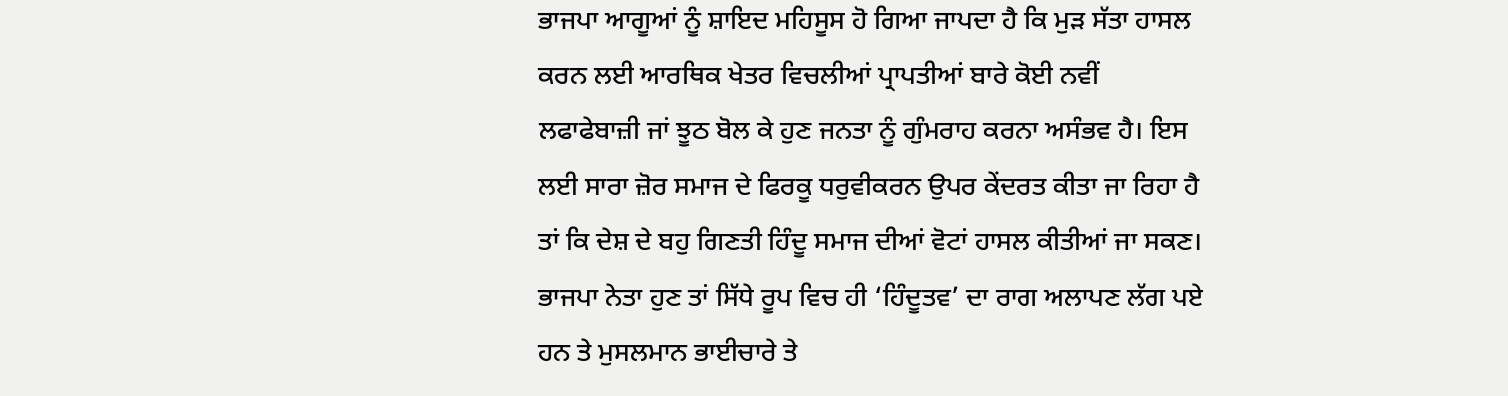ਭਾਜਪਾ ਆਗੂਆਂ ਨੂੰ ਸ਼ਾਇਦ ਮਹਿਸੂਸ ਹੋ ਗਿਆ ਜਾਪਦਾ ਹੈ ਕਿ ਮੁੜ ਸੱਤਾ ਹਾਸਲ ਕਰਨ ਲਈ ਆਰਥਿਕ ਖੇਤਰ ਵਿਚਲੀਆਂ ਪ੍ਰਾਪਤੀਆਂ ਬਾਰੇ ਕੋਈ ਨਵੀਂ ਲਫਾਫੇਬਾਜ਼ੀ ਜਾਂ ਝੂਠ ਬੋਲ ਕੇ ਹੁਣ ਜਨਤਾ ਨੂੰ ਗੁੰਮਰਾਹ ਕਰਨਾ ਅਸੰਭਵ ਹੈ। ਇਸ ਲਈ ਸਾਰਾ ਜ਼ੋਰ ਸਮਾਜ ਦੇ ਫਿਰਕੂ ਧਰੁਵੀਕਰਨ ਉਪਰ ਕੇਂਦਰਤ ਕੀਤਾ ਜਾ ਰਿਹਾ ਹੈ ਤਾਂ ਕਿ ਦੇਸ਼ ਦੇ ਬਹੁ ਗਿਣਤੀ ਹਿੰਦੂ ਸਮਾਜ ਦੀਆਂ ਵੋਟਾਂ ਹਾਸਲ ਕੀਤੀਆਂ ਜਾ ਸਕਣ। ਭਾਜਪਾ ਨੇਤਾ ਹੁਣ ਤਾਂ ਸਿੱਧੇ ਰੂਪ ਵਿਚ ਹੀ ‘ਹਿੰਦੂਤਵ’ ਦਾ ਰਾਗ ਅਲਾਪਣ ਲੱਗ ਪਏ ਹਨ ਤੇ ਮੁਸਲਮਾਨ ਭਾਈਚਾਰੇ ਤੇ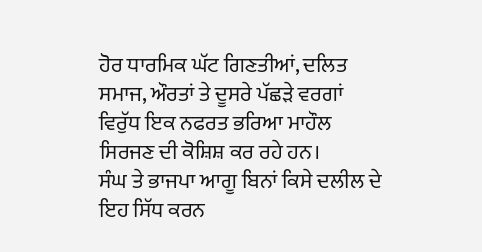ਹੋਰ ਧਾਰਮਿਕ ਘੱਟ ਗਿਣਤੀਆਂ, ਦਲਿਤ ਸਮਾਜ, ਔਰਤਾਂ ਤੇ ਦੂਸਰੇ ਪੱਛੜੇ ਵਰਗਾਂ ਵਿਰੁੱਧ ਇਕ ਨਫਰਤ ਭਰਿਆ ਮਾਹੌਲ ਸਿਰਜਣ ਦੀ ਕੋਸ਼ਿਸ਼ ਕਰ ਰਹੇ ਹਨ।
ਸੰਘ ਤੇ ਭਾਜਪਾ ਆਗੂ ਬਿਨਾਂ ਕਿਸੇ ਦਲੀਲ ਦੇ ਇਹ ਸਿੱਧ ਕਰਨ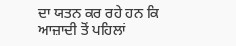ਦਾ ਯਤਨ ਕਰ ਰਹੇ ਹਨ ਕਿ ਆਜ਼ਾਦੀ ਤੋਂ ਪਹਿਲਾਂ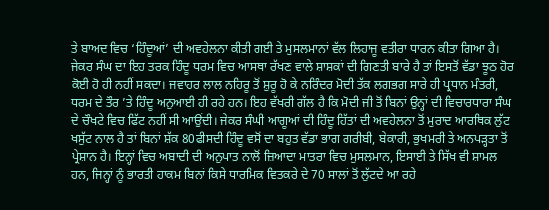ਤੇ ਬਾਅਦ ਵਿਚ ‘ਹਿੰਦੂਆਂ’ ਦੀ ਅਵਹੇਲਨਾ ਕੀਤੀ ਗਈ ਤੇ ਮੁਸਲਮਾਨਾਂ ਵੱਲ ਲਿਹਾਜੂ ਵਤੀਰਾ ਧਾਰਨ ਕੀਤਾ ਗਿਆ ਹੈ। ਜੇਕਰ ਸੰਘ ਦਾ ਇਹ ਤਰਕ ਹਿੰਦੂ ਧਰਮ ਵਿਚ ਆਸਥਾ ਰੱਖਣ ਵਾਲੇ ਸ਼ਾਸ਼ਕਾਂ ਦੀ ਗਿਣਤੀ ਬਾਰੇ ਹੈ ਤਾਂ ਇਸਤੋਂ ਵੱਡਾ ਝੂਠ ਹੋਰ ਕੋਈ ਹੋ ਹੀ ਨਹੀਂ ਸਕਦਾ। ਜਵਾਹਰ ਲਾਲ ਨਹਿਰੂ ਤੋਂ ਸ਼ੁਰੂ ਹੋ ਕੇ ਨਰਿੰਦਰ ਮੋਦੀ ਤੱਕ ਲਗਭਗ ਸਾਰੇ ਹੀ ਪ੍ਰਧਾਨ ਮੰਤਰੀ, ਧਰਮ ਦੇ ਤੌਰ ’ਤੇ ਹਿੰਦੂ ਅਨੁਆਈ ਹੀ ਰਹੇ ਹਨ। ਇਹ ਵੱਖਰੀ ਗੱਲ ਹੈ ਕਿ ਮੋਦੀ ਜੀ ਤੋਂ ਬਿਨਾਂ ਉਨ੍ਹਾਂ ਦੀ ਵਿਚਾਰਧਾਰਾ ਸੰਘ ਦੇ ਚੌਖਟੇ ਵਿਚ ਫਿੱਟ ਨਹੀਂ ਸੀ ਆਉਂਦੀ। ਜੇਕਰ ਸੰਘੀ ਆਗੂਆਂ ਦੀ ਹਿੰਦੂ ਹਿੱਤਾਂ ਦੀ ਅਵਹੇਲਨਾ ਤੋਂ ਮੁਰਾਦ ਆਰਥਿਕ ਲੁੱਟ ਖਸੁੱਟ ਨਾਲ ਹੈ ਤਾਂ ਬਿਨਾਂ ਸ਼ੱਕ 80ਫੀਸਦੀ ਹਿੰਦੂ ਵਸੋਂ ਦਾ ਬਹੁਤ ਵੱਡਾ ਭਾਗ ਗਰੀਬੀ, ਬੇਕਾਰੀ, ਭੁਖਮਰੀ ਤੇ ਅਨਪੜ੍ਹਤਾ ਤੋਂ ਪ੍ਰੇਸ਼ਾਨ ਹੈ। ਇਨ੍ਹਾਂ ਵਿਚ ਅਬਾਦੀ ਦੀ ਅਨੁਪਾਤ ਨਾਲੋਂ ਜ਼ਿਆਦਾ ਮਾਤਰਾ ਵਿਚ ਮੁਸਲਮਾਨ, ਇਸਾਈ ਤੇ ਸਿੱਖ ਵੀ ਸ਼ਾਮਲ ਹਨ, ਜਿਨ੍ਹਾਂ ਨੂੰ ਭਾਰਤੀ ਹਾਕਮ ਬਿਨਾਂ ਕਿਸੇ ਧਾਰਮਿਕ ਵਿਤਕਰੇ ਦੇ 70 ਸਾਲਾਂ ਤੋਂ ਲੁੱਟਦੇ ਆ ਰਹੇ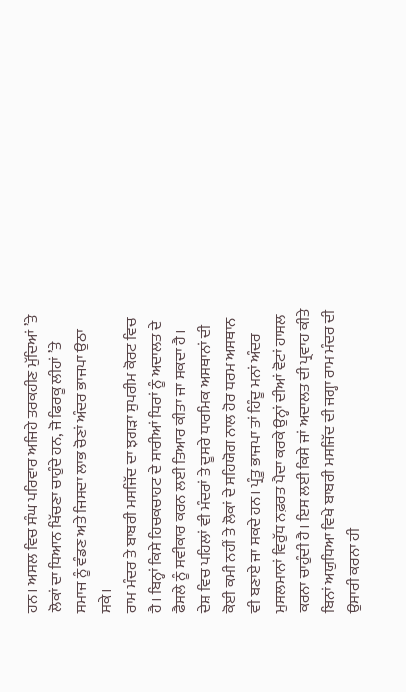ਹਨ। ਅਸਲ ਵਿਚ ਸੰਘ ਪਰਿਵਾਰ ਅਜਿਹੇ ਤਰਕਹੀਣ ਮੁੱਦਿਆਂ ’ਤੇ ਲੋਕਾਂ ਦਾ ਧਿਆਨ ਖਿੱਚਣਾ ਚਾਹੁੰਦੇ ਹਨ, ਜੋ ਫਿਰਕੂ ਲੀਹਾਂ ’ਤੇ ਸਮਾਜ ਨੂੰ ਵੰਡਣ ਅਤੇ ਜਿਸਦਾ ਲਾਭ ਚੋਣਾਂ ਅੰਦਰ ਭਾਜਪਾ ਉਠਾ ਸਕੇ।
ਰਾਮ ਮੰਦਰ ਤੇ ਬਾਬਰੀ ਮਸਜਿੱਦ ਦਾ ਝਗੜਾ ਸੁਪਰੀਮ ਕੋਰਟ ਵਿਚ ਹੈ। ਬਿਨ੍ਹਾਂ ਕਿਸੇ ਹਿਚਕਚਾਹਟ ਦੇ ਸਾਰੀਆਂ ਧਿਰਾਂ ਨੂੰ ਅਦਾਲਤ ਦੇ ਫੈਸਲੇ ਨੂੰ ਸਵੀਕਾਰ ਕਰਨ ਲਈ ਤਿਆਰ ਕੀਤਾ ਜਾ ਸਕਦਾ ਹੈ। ਦੇਸ਼ ਵਿਚ ਪਹਿਲਾਂ ਵੀ ਮੰਦਰਾਂ ਤੇ ਦੂਸਰੇ ਧਾਰਮਿਕ ਅਸਥਾਨਾਂ ਦੀ ਕੋਈ ਕਮੀ ਨਹੀਂ ਤੇ ਲੋਕਾਂ ਦੇ ਸਹਿਯੋਗ ਨਾਲ ਹੋਰ ਧਰਮ ਅਸਥਾਨ ਵੀ ਬਣਾਏ ਜਾ ਸਕਦੇ ਹਨ। ਪ੍ਰੰਤੂ ਭਾਜਪਾ ਤਾਂ ਹਿੰਦੂ ਮਨਾਂ ਅੰਦਰ ਮੁਸਲਮਾਨਾਂ ਵਿਰੁੱਧ ਨਫ਼ਰਤ ਪੈਦਾ ਕਰਕੇ ਉਨ੍ਹਾਂ ਦੀਆਂ ਵੋਟਾਂ ਹਾਸਲ ਕਰਨਾ ਚਾਹੁੰਦੀ ਹੈ। ਇਸ ਲਈ ਕਿਸੇ ਜਾਂ ਅਦਾਲਤ ਦੀ ਪ੍ਰਵਾਹ ਕੀਤੇ ਬਿਨਾਂ ਅਯੁਧਿਆ ਵਿਖੇ ਬਾਬਰੀ ਮਸਜਿੱਦ ਦੀ ਜਗ੍ਹਾ ਰਾਮ ਮੰਦਰ ਦੀ ਉਸਾਰੀ ਕਰਨਾ ਹੀ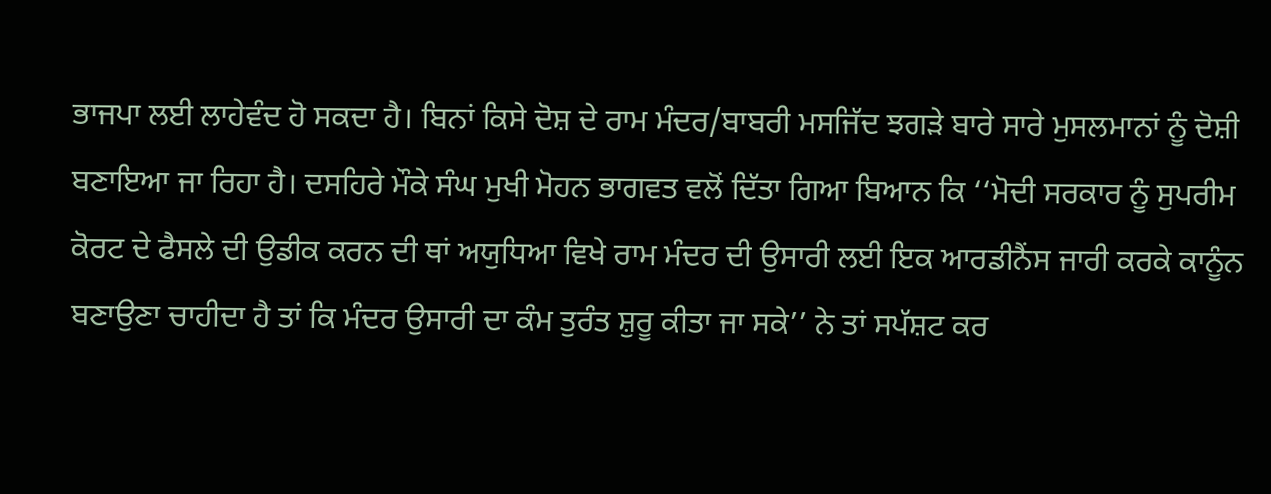ਭਾਜਪਾ ਲਈ ਲਾਹੇਵੰਦ ਹੋ ਸਕਦਾ ਹੈ। ਬਿਨਾਂ ਕਿਸੇ ਦੋਸ਼ ਦੇ ਰਾਮ ਮੰਦਰ/ਬਾਬਰੀ ਮਸਜਿੱਦ ਝਗੜੇ ਬਾਰੇ ਸਾਰੇ ਮੁਸਲਮਾਨਾਂ ਨੂੰ ਦੋਸ਼ੀ ਬਣਾਇਆ ਜਾ ਰਿਹਾ ਹੈ। ਦਸਹਿਰੇ ਮੌਕੇ ਸੰਘ ਮੁਖੀ ਮੋਹਨ ਭਾਗਵਤ ਵਲੋਂ ਦਿੱਤਾ ਗਿਆ ਬਿਆਨ ਕਿ ‘‘ਮੋਦੀ ਸਰਕਾਰ ਨੂੰ ਸੁਪਰੀਮ ਕੋਰਟ ਦੇ ਫੈਸਲੇ ਦੀ ਉਡੀਕ ਕਰਨ ਦੀ ਥਾਂ ਅਯੁਧਿਆ ਵਿਖੇ ਰਾਮ ਮੰਦਰ ਦੀ ਉਸਾਰੀ ਲਈ ਇਕ ਆਰਡੀਨੈਂਸ ਜਾਰੀ ਕਰਕੇ ਕਾਨੂੰਨ ਬਣਾਉਣਾ ਚਾਹੀਦਾ ਹੈ ਤਾਂ ਕਿ ਮੰਦਰ ਉਸਾਰੀ ਦਾ ਕੰਮ ਤੁਰੰਤ ਸ਼ੁਰੂ ਕੀਤਾ ਜਾ ਸਕੇ’’ ਨੇ ਤਾਂ ਸਪੱਸ਼ਟ ਕਰ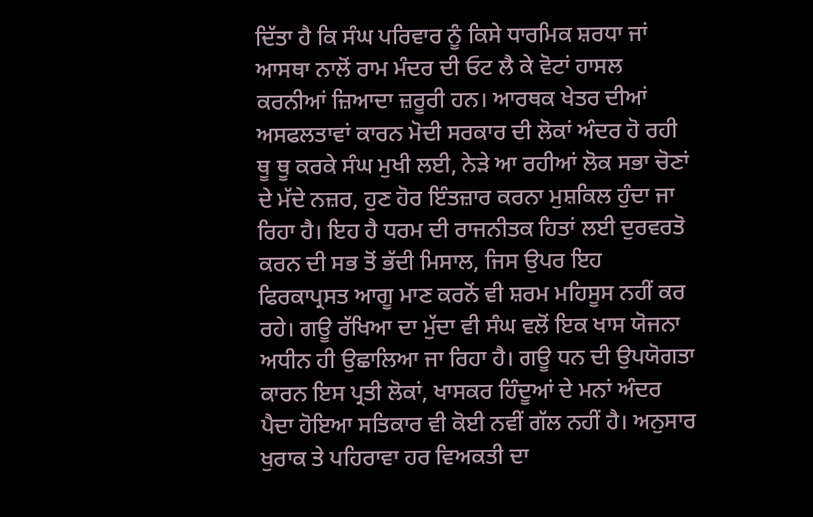ਦਿੱਤਾ ਹੈ ਕਿ ਸੰਘ ਪਰਿਵਾਰ ਨੂੰ ਕਿਸੇ ਧਾਰਮਿਕ ਸ਼ਰਧਾ ਜਾਂ ਆਸਥਾ ਨਾਲੋਂ ਰਾਮ ਮੰਦਰ ਦੀ ਓਟ ਲੈ ਕੇ ਵੋਟਾਂ ਹਾਸਲ ਕਰਨੀਆਂ ਜ਼ਿਆਦਾ ਜ਼ਰੂਰੀ ਹਨ। ਆਰਥਕ ਖੇਤਰ ਦੀਆਂ ਅਸਫਲਤਾਵਾਂ ਕਾਰਨ ਮੋਦੀ ਸਰਕਾਰ ਦੀ ਲੋਕਾਂ ਅੰਦਰ ਹੋ ਰਹੀ ਥੂ ਥੂ ਕਰਕੇ ਸੰਘ ਮੁਖੀ ਲਈ, ਨੇੜੇ ਆ ਰਹੀਆਂ ਲੋਕ ਸਭਾ ਚੋਣਾਂ ਦੇ ਮੱਦੇ ਨਜ਼ਰ, ਹੁਣ ਹੋਰ ਇੰਤਜ਼ਾਰ ਕਰਨਾ ਮੁਸ਼ਕਿਲ ਹੁੰਦਾ ਜਾ ਰਿਹਾ ਹੈ। ਇਹ ਹੈ ਧਰਮ ਦੀ ਰਾਜਨੀਤਕ ਹਿਤਾਂ ਲਈ ਦੁਰਵਰਤੋ ਕਰਨ ਦੀ ਸਭ ਤੋਂ ਭੱਦੀ ਮਿਸਾਲ, ਜਿਸ ਉਪਰ ਇਹ ਫਿਰਕਾਪ੍ਰਸਤ ਆਗੂ ਮਾਣ ਕਰਨੋਂ ਵੀ ਸ਼ਰਮ ਮਹਿਸੂਸ ਨਹੀਂ ਕਰ ਰਹੇ। ਗਊ ਰੱਖਿਆ ਦਾ ਮੁੱਦਾ ਵੀ ਸੰਘ ਵਲੋਂ ਇਕ ਖਾਸ ਯੋਜਨਾ ਅਧੀਨ ਹੀ ਉਛਾਲਿਆ ਜਾ ਰਿਹਾ ਹੈ। ਗਊ ਧਨ ਦੀ ਉਪਯੋਗਤਾ ਕਾਰਨ ਇਸ ਪ੍ਰਤੀ ਲੋਕਾਂ, ਖਾਸਕਰ ਹਿੰਦੂਆਂ ਦੇ ਮਨਾਂ ਅੰਦਰ ਪੈਦਾ ਹੋਇਆ ਸਤਿਕਾਰ ਵੀ ਕੋਈ ਨਵੀਂ ਗੱਲ ਨਹੀਂ ਹੈ। ਅਨੁਸਾਰ ਖੁਰਾਕ ਤੇ ਪਹਿਰਾਵਾ ਹਰ ਵਿਅਕਤੀ ਦਾ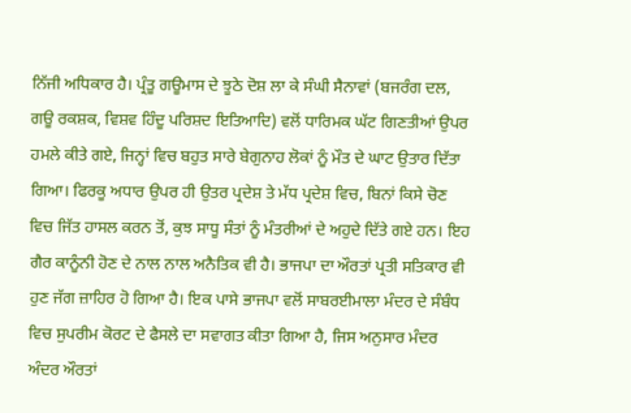ਨਿੱਜੀ ਅਧਿਕਾਰ ਹੈ। ਪ੍ਰੰਤੂ ਗਊਮਾਸ ਦੇ ਝੂਠੇ ਦੋਸ਼ ਲਾ ਕੇ ਸੰਘੀ ਸੈਨਾਵਾਂ (ਬਜਰੰਗ ਦਲ, ਗਊ ਰਕਸ਼ਕ, ਵਿਸ਼ਵ ਹਿੰਦੂ ਪਰਿਸ਼ਦ ਇਤਿਆਦਿ) ਵਲੋਂ ਧਾਰਿਮਕ ਘੱਟ ਗਿਣਤੀਆਂ ਉਪਰ ਹਮਲੇ ਕੀਤੇ ਗਏ, ਜਿਨ੍ਹਾਂ ਵਿਚ ਬਹੁਤ ਸਾਰੇ ਬੇਗੁਨਾਹ ਲੋਕਾਂ ਨੂੰ ਮੌਤ ਦੇ ਘਾਟ ਉਤਾਰ ਦਿੱਤਾ ਗਿਆ। ਫਿਰਕੂ ਅਧਾਰ ਉਪਰ ਹੀ ਉਤਰ ਪ੍ਰਦੇਸ਼ ਤੇ ਮੱਧ ਪ੍ਰਦੇਸ਼ ਵਿਚ, ਬਿਨਾਂ ਕਿਸੇ ਚੋਣ ਵਿਚ ਜਿੱਤ ਹਾਸਲ ਕਰਨ ਤੋਂ, ਕੁਝ ਸਾਧੂ ਸੰਤਾਂ ਨੂੰ ਮੰਤਰੀਆਂ ਦੇ ਅਹੁਦੇ ਦਿੱਤੇ ਗਏ ਹਨ। ਇਹ ਗੈਰ ਕਾਨੂੰਨੀ ਹੋਣ ਦੇ ਨਾਲ ਨਾਲ ਅਨੈਤਿਕ ਵੀ ਹੈ। ਭਾਜਪਾ ਦਾ ਔਰਤਾਂ ਪ੍ਰਤੀ ਸਤਿਕਾਰ ਵੀ ਹੁਣ ਜੱਗ ਜ਼ਾਹਿਰ ਹੋ ਗਿਆ ਹੈ। ਇਕ ਪਾਸੇ ਭਾਜਪਾ ਵਲੋਂ ਸਾਬਰਈਮਾਲਾ ਮੰਦਰ ਦੇ ਸੰਬੰਧ ਵਿਚ ਸੁਪਰੀਮ ਕੋਰਟ ਦੇ ਫੈਸਲੇ ਦਾ ਸਵਾਗਤ ਕੀਤਾ ਗਿਆ ਹੈ, ਜਿਸ ਅਨੁਸਾਰ ਮੰਦਰ ਅੰਦਰ ਔਰਤਾਂ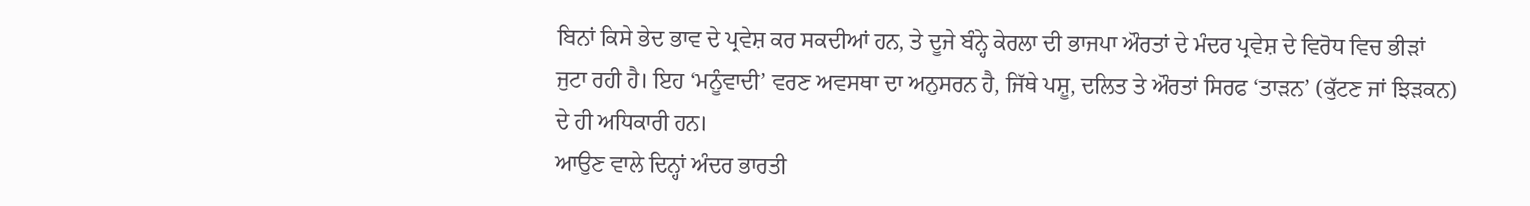ਬਿਨਾਂ ਕਿਸੇ ਭੇਦ ਭਾਵ ਦੇ ਪ੍ਰਵੇਸ਼ ਕਰ ਸਕਦੀਆਂ ਹਨ, ਤੇ ਦੂਜੇ ਬੰਨ੍ਹੇ ਕੇਰਲਾ ਦੀ ਭਾਜਪਾ ਔਰਤਾਂ ਦੇ ਮੰਦਰ ਪ੍ਰਵੇਸ਼ ਦੇ ਵਿਰੋਧ ਵਿਚ ਭੀੜਾਂ ਜੁਟਾ ਰਹੀ ਹੈ। ਇਹ ‘ਮਨੂੰਵਾਦੀ’ ਵਰਣ ਅਵਸਥਾ ਦਾ ਅਨੁਸਰਨ ਹੈ, ਜਿੱਥੇ ਪਸ਼ੂ, ਦਲਿਤ ਤੇ ਔਰਤਾਂ ਸਿਰਫ ‘ਤਾੜਨ’ (ਕੁੱਟਣ ਜਾਂ ਝਿੜਕਨ) ਦੇ ਹੀ ਅਧਿਕਾਰੀ ਹਨ।
ਆਉਣ ਵਾਲੇ ਦਿਨ੍ਹਾਂ ਅੰਦਰ ਭਾਰਤੀ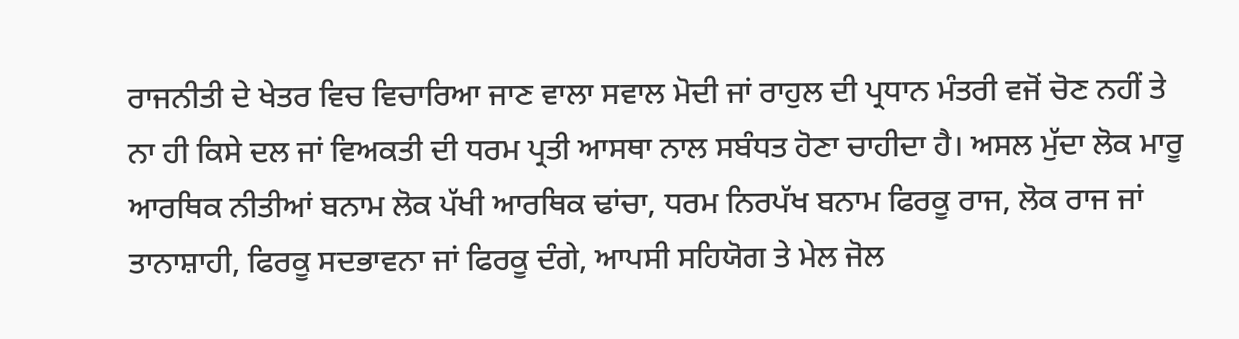ਰਾਜਨੀਤੀ ਦੇ ਖੇਤਰ ਵਿਚ ਵਿਚਾਰਿਆ ਜਾਣ ਵਾਲਾ ਸਵਾਲ ਮੋਦੀ ਜਾਂ ਰਾਹੁਲ ਦੀ ਪ੍ਰਧਾਨ ਮੰਤਰੀ ਵਜੋਂ ਚੋਣ ਨਹੀਂ ਤੇ ਨਾ ਹੀ ਕਿਸੇ ਦਲ ਜਾਂ ਵਿਅਕਤੀ ਦੀ ਧਰਮ ਪ੍ਰਤੀ ਆਸਥਾ ਨਾਲ ਸਬੰਧਤ ਹੋਣਾ ਚਾਹੀਦਾ ਹੈ। ਅਸਲ ਮੁੱਦਾ ਲੋਕ ਮਾਰੂ ਆਰਥਿਕ ਨੀਤੀਆਂ ਬਨਾਮ ਲੋਕ ਪੱਖੀ ਆਰਥਿਕ ਢਾਂਚਾ, ਧਰਮ ਨਿਰਪੱਖ ਬਨਾਮ ਫਿਰਕੂ ਰਾਜ, ਲੋਕ ਰਾਜ ਜਾਂ ਤਾਨਾਸ਼ਾਹੀ, ਫਿਰਕੂ ਸਦਭਾਵਨਾ ਜਾਂ ਫਿਰਕੂ ਦੰਗੇ, ਆਪਸੀ ਸਹਿਯੋਗ ਤੇ ਮੇਲ ਜੋਲ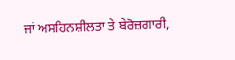ਜਾਂ ਅਸਹਿਨਸ਼ੀਲਤਾ ਤੇ ਬੇਰੋਜ਼ਗਾਰੀ,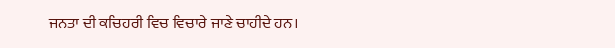ਜਨਤਾ ਦੀ ਕਚਿਹਰੀ ਵਿਚ ਵਿਚਾਰੇ ਜਾਣੇ ਚਾਹੀਦੇ ਹਨ।